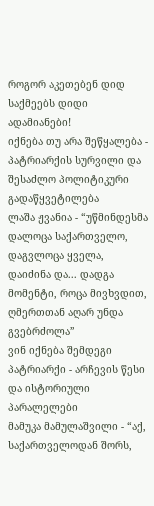როგორ აკეთებენ დიდ საქმეებს დიდი ადამიანები!
იქნება თუ არა შეწყალება - პატრიარქის სურვილი და შესაძლო პოლიტიკური გადაწყვეტილება
ლაშა ჟვანია - “უწმინდესმა დალოცა საქართველო, დაგვლოცა ყველა, დაიძინა და... დადგა მომენტი, როცა მივხვდით, ღმერთთან აღარ უნდა გვებრძოლა”
ვინ იქნება შემდეგი პატრიარქი - არჩევის წესი და ისტორიული პარალელები
მამუკა მამულაშვილი - “აქ, საქართველოდან შორს,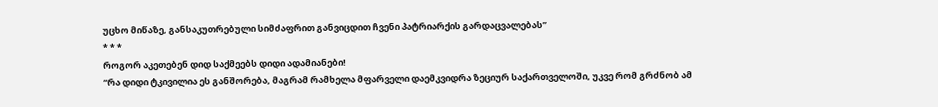უცხო მიწაზე, განსაკუთრებული სიმძაფრით განვიცდით ჩვენი პატრიარქის გარდაცვალებას”
* * *
როგორ აკეთებენ დიდ საქმეებს დიდი ადამიანები!
“რა დიდი ტკივილია ეს განშორება, მაგრამ რამხელა მფარველი დაემკვიდრა ზეციურ საქართველოში, უკვე რომ გრძნობ ამ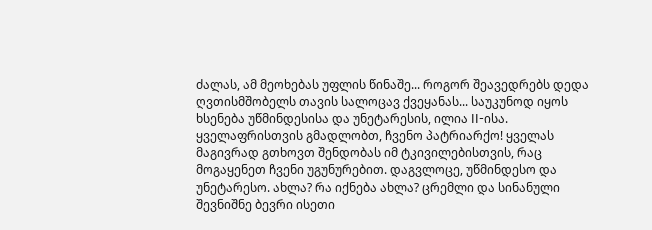ძალას, ამ მეოხებას უფლის წინაშე... როგორ შეავედრებს დედა ღვთისმშობელს თავის სალოცავ ქვეყანას... საუკუნოდ იყოს ხსენება უწმინდესისა და უნეტარესის, ილია II-ისა. ყველაფრისთვის გმადლობთ, ჩვენო პატრიარქო! ყველას მაგივრად გთხოვთ შენდობას იმ ტკივილებისთვის, რაც მოგაყენეთ ჩვენი უგუნურებით. დაგვლოცე, უწმინდესო და უნეტარესო. ახლა? რა იქნება ახლა? ცრემლი და სინანული შევნიშნე ბევრი ისეთი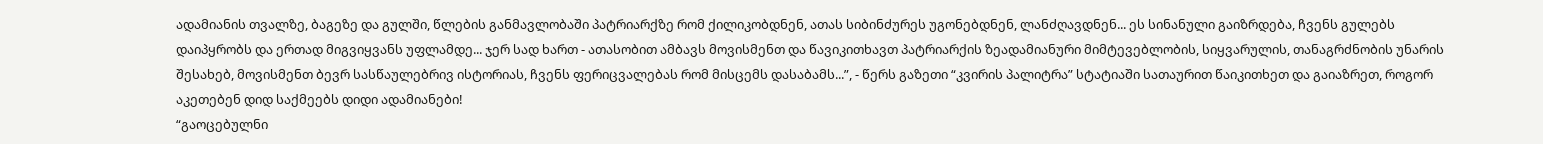ადამიანის თვალზე, ბაგეზე და გულში, წლების განმავლობაში პატრიარქზე რომ ქილიკობდნენ, ათას სიბინძურეს უგონებდნენ, ლანძღავდნენ... ეს სინანული გაიზრდება, ჩვენს გულებს დაიპყრობს და ერთად მიგვიყვანს უფლამდე... ჯერ სად ხართ - ათასობით ამბავს მოვისმენთ და წავიკითხავთ პატრიარქის ზეადამიანური მიმტევებლობის, სიყვარულის, თანაგრძნობის უნარის შესახებ, მოვისმენთ ბევრ სასწაულებრივ ისტორიას, ჩვენს ფერიცვალებას რომ მისცემს დასაბამს...”, - წერს გაზეთი “კვირის პალიტრა” სტატიაში სათაურით წაიკითხეთ და გაიაზრეთ, როგორ აკეთებენ დიდ საქმეებს დიდი ადამიანები!
“გაოცებულნი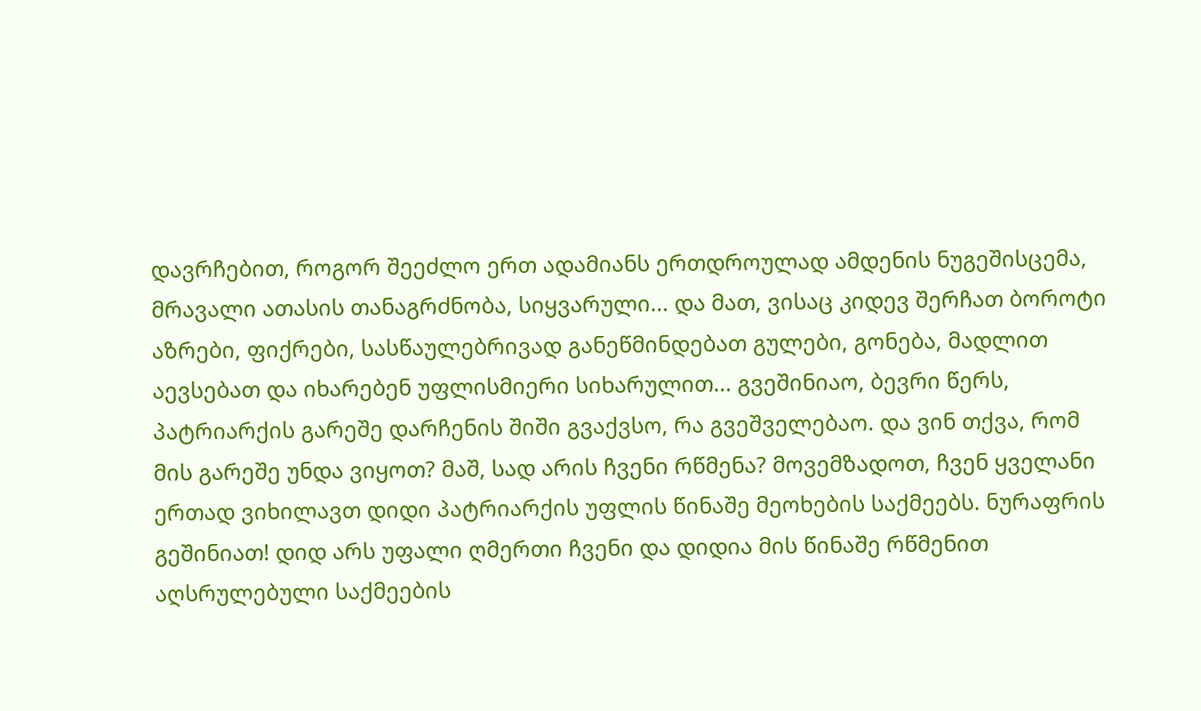დავრჩებით, როგორ შეეძლო ერთ ადამიანს ერთდროულად ამდენის ნუგეშისცემა, მრავალი ათასის თანაგრძნობა, სიყვარული... და მათ, ვისაც კიდევ შერჩათ ბოროტი აზრები, ფიქრები, სასწაულებრივად განეწმინდებათ გულები, გონება, მადლით აევსებათ და იხარებენ უფლისმიერი სიხარულით... გვეშინიაო, ბევრი წერს, პატრიარქის გარეშე დარჩენის შიში გვაქვსო, რა გვეშველებაო. და ვინ თქვა, რომ მის გარეშე უნდა ვიყოთ? მაშ, სად არის ჩვენი რწმენა? მოვემზადოთ, ჩვენ ყველანი ერთად ვიხილავთ დიდი პატრიარქის უფლის წინაშე მეოხების საქმეებს. ნურაფრის გეშინიათ! დიდ არს უფალი ღმერთი ჩვენი და დიდია მის წინაშე რწმენით აღსრულებული საქმეების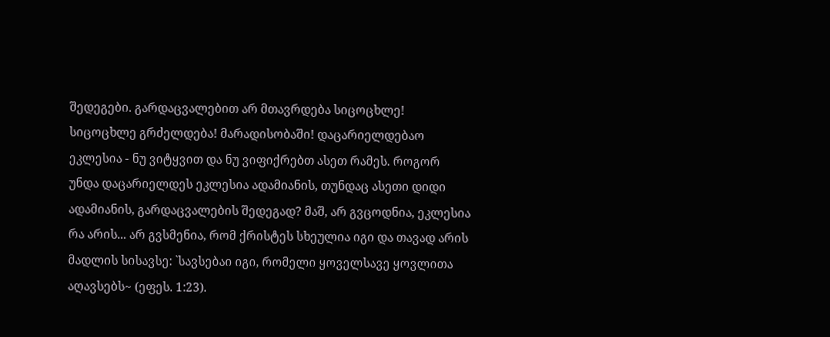შედეგები. გარდაცვალებით არ მთავრდება სიცოცხლე! სიცოცხლე გრძელდება! მარადისობაში! დაცარიელდებაო ეკლესია - ნუ ვიტყვით და ნუ ვიფიქრებთ ასეთ რამეს. როგორ უნდა დაცარიელდეს ეკლესია ადამიანის, თუნდაც ასეთი დიდი ადამიანის, გარდაცვალების შედეგად? მაშ, არ გვცოდნია, ეკლესია რა არის... არ გვსმენია, რომ ქრისტეს სხეულია იგი და თავად არის მადლის სისავსე: `სავსებაი იგი, რომელი ყოველსავე ყოვლითა აღავსებს~ (ეფეს. 1:23).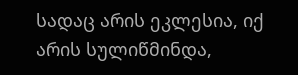სადაც არის ეკლესია, იქ არის სულიწმინდა,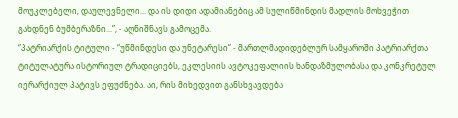მოუკლებელი, დაულევნელი... და ის დიდი ადამიანებიც ამ სულიწმინდის მადლის მოხვეჭით გახდნენ ბუმბერაზნი...”, - აღნიშნავს გამოცემა.
“პატრიარქის ტიტული - “უწმინდესი და უნეტარესი” - მართლმადიდებლურ სამყაროში პატრიარქთა ტიტულატურა ისტორიულ ტრადიციებს, ეკლესიის ავტოკეფალიის ხანდაზმულობასა და კონკრეტულ იერარქიულ პატივს ეფუძნება. აი, რის მიხედვით განსხვავდება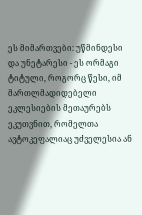ეს მიმართვები: უწმინდესი და უნეტარესი - ეს ორმაგი ტიტული, როგორც წესი, იმ მართლმადიდებელი ეკლესიების მეთაურებს ეკუთვნით, რომელთა ავტოკეფალიაც უძველესია ან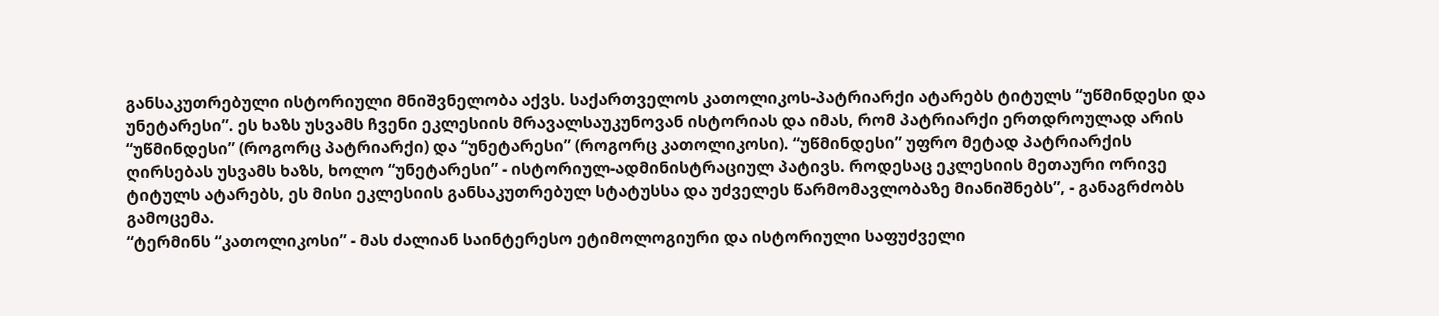განსაკუთრებული ისტორიული მნიშვნელობა აქვს. საქართველოს კათოლიკოს-პატრიარქი ატარებს ტიტულს “უწმინდესი და უნეტარესი”. ეს ხაზს უსვამს ჩვენი ეკლესიის მრავალსაუკუნოვან ისტორიას და იმას, რომ პატრიარქი ერთდროულად არის “უწმინდესი” (როგორც პატრიარქი) და “უნეტარესი” (როგორც კათოლიკოსი). “უწმინდესი” უფრო მეტად პატრიარქის ღირსებას უსვამს ხაზს, ხოლო “უნეტარესი” - ისტორიულ-ადმინისტრაციულ პატივს. როდესაც ეკლესიის მეთაური ორივე ტიტულს ატარებს, ეს მისი ეკლესიის განსაკუთრებულ სტატუსსა და უძველეს წარმომავლობაზე მიანიშნებს”, - განაგრძობს გამოცემა.
“ტერმინს “კათოლიკოსი” - მას ძალიან საინტერესო ეტიმოლოგიური და ისტორიული საფუძველი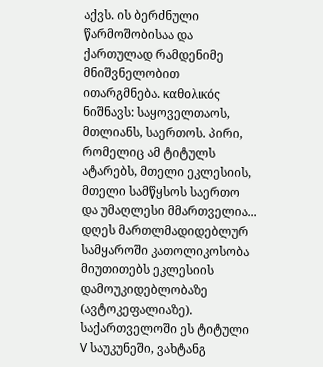აქვს. ის ბერძნული წარმოშობისაა და ქართულად რამდენიმე მნიშვნელობით ითარგმნება. καθολικός ნიშნავს: საყოველთაოს, მთლიანს, საერთოს. პირი, რომელიც ამ ტიტულს ატარებს, მთელი ეკლესიის, მთელი სამწყსოს საერთო და უმაღლესი მმართველია... დღეს მართლმადიდებლურ სამყაროში კათოლიკოსობა მიუთითებს ეკლესიის დამოუკიდებლობაზე (ავტოკეფალიაზე). საქართველოში ეს ტიტული V საუკუნეში, ვახტანგ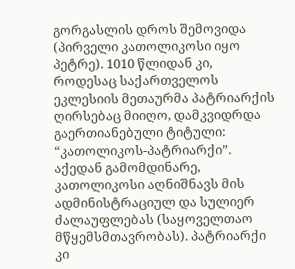გორგასლის დროს შემოვიდა (პირველი კათოლიკოსი იყო პეტრე). 1010 წლიდან კი, როდესაც საქართველოს ეკლესიის მეთაურმა პატრიარქის ღირსებაც მიიღო, დამკვიდრდა გაერთიანებული ტიტული: “კათოლიკოს-პატრიარქი”. აქედან გამომდინარე, კათოლიკოსი აღნიშნავს მის ადმინისტრაციულ და სულიერ ძალაუფლებას (საყოველთაო მწყემსმთავრობას). პატრიარქი კი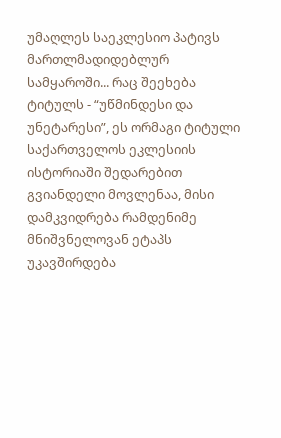უმაღლეს საეკლესიო პატივს მართლმადიდებლურ სამყაროში... რაც შეეხება ტიტულს - “უწმინდესი და უნეტარესი”, ეს ორმაგი ტიტული საქართველოს ეკლესიის ისტორიაში შედარებით გვიანდელი მოვლენაა, მისი დამკვიდრება რამდენიმე მნიშვნელოვან ეტაპს უკავშირდება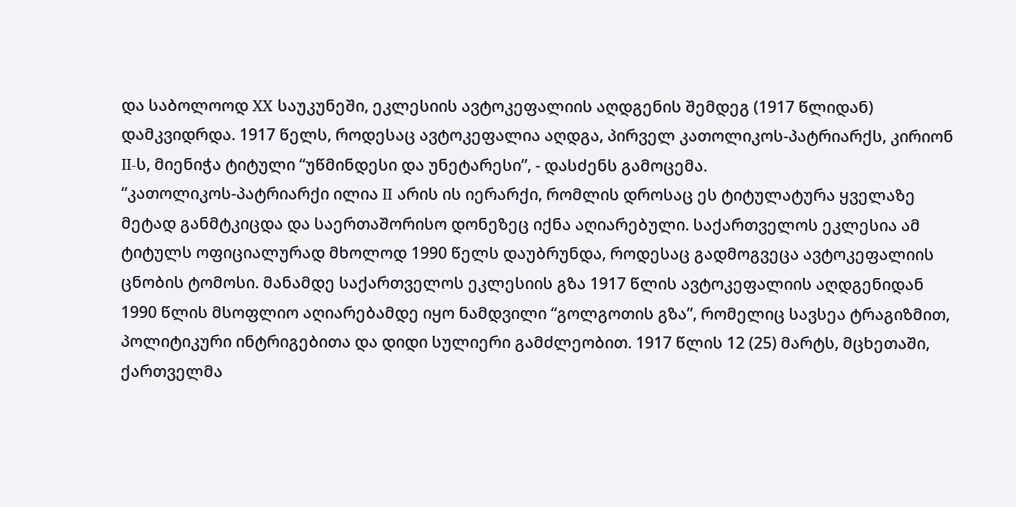და საბოლოოდ XX საუკუნეში, ეკლესიის ავტოკეფალიის აღდგენის შემდეგ (1917 წლიდან) დამკვიდრდა. 1917 წელს, როდესაც ავტოკეფალია აღდგა, პირველ კათოლიკოს-პატრიარქს, კირიონ II-ს, მიენიჭა ტიტული “უწმინდესი და უნეტარესი”, - დასძენს გამოცემა.
“კათოლიკოს-პატრიარქი ილია II არის ის იერარქი, რომლის დროსაც ეს ტიტულატურა ყველაზე მეტად განმტკიცდა და საერთაშორისო დონეზეც იქნა აღიარებული. საქართველოს ეკლესია ამ ტიტულს ოფიციალურად მხოლოდ 1990 წელს დაუბრუნდა, როდესაც გადმოგვეცა ავტოკეფალიის ცნობის ტომოსი. მანამდე საქართველოს ეკლესიის გზა 1917 წლის ავტოკეფალიის აღდგენიდან 1990 წლის მსოფლიო აღიარებამდე იყო ნამდვილი “გოლგოთის გზა”, რომელიც სავსეა ტრაგიზმით, პოლიტიკური ინტრიგებითა და დიდი სულიერი გამძლეობით. 1917 წლის 12 (25) მარტს, მცხეთაში, ქართველმა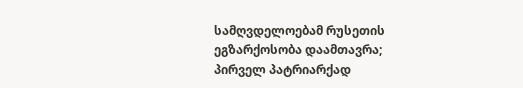სამღვდელოებამ რუსეთის ეგზარქოსობა დაამთავრა; პირველ პატრიარქად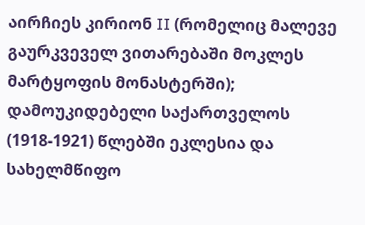აირჩიეს კირიონ II (რომელიც მალევე გაურკვეველ ვითარებაში მოკლეს მარტყოფის მონასტერში); დამოუკიდებელი საქართველოს (1918-1921) წლებში ეკლესია და სახელმწიფო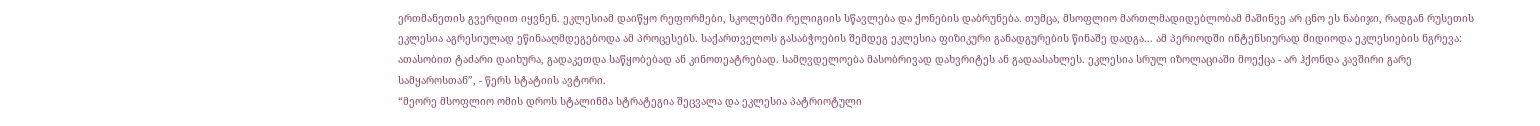ერთმანეთის გვერდით იყვნენ. ეკლესიამ დაიწყო რეფორმები, სკოლებში რელიგიის სწავლება და ქონების დაბრუნება. თუმცა, მსოფლიო მართლმადიდებლობამ მაშინვე არ ცნო ეს ნაბიჯი, რადგან რუსეთის ეკლესია აგრესიულად ეწინააღმდეგებოდა ამ პროცესებს. საქართველოს გასაბჭოების შემდეგ ეკლესია ფიზიკური განადგურების წინაშე დადგა... ამ პერიოდში ინტენსიურად მიდიოდა ეკლესიების ნგრევა: ათასობით ტაძარი დაიხურა, გადაკეთდა საწყობებად ან კინოთეატრებად. სამღვდელოება მასობრივად დახვრიტეს ან გადაასახლეს. ეკლესია სრულ იზოლაციაში მოექცა - არ ჰქონდა კავშირი გარე სამყაროსთან”, - წერს სტატიის ავტორი.
“მეორე მსოფლიო ომის დროს სტალინმა სტრატეგია შეცვალა და ეკლესია პატრიოტული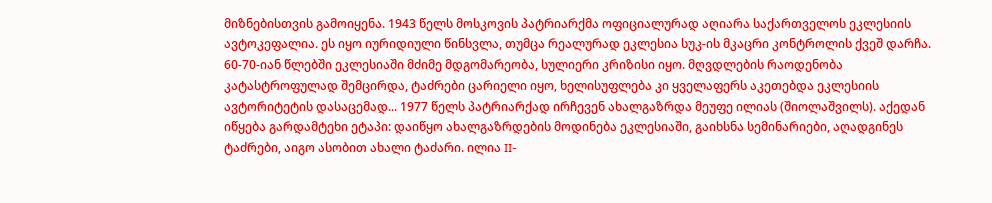მიზნებისთვის გამოიყენა. 1943 წელს მოსკოვის პატრიარქმა ოფიციალურად აღიარა საქართველოს ეკლესიის ავტოკეფალია. ეს იყო იურიდიული წინსვლა, თუმცა რეალურად ეკლესია სუკ-ის მკაცრი კონტროლის ქვეშ დარჩა. 60-70-იან წლებში ეკლესიაში მძიმე მდგომარეობა, სულიერი კრიზისი იყო. მღვდლების რაოდენობა კატასტროფულად შემცირდა, ტაძრები ცარიელი იყო, ხელისუფლება კი ყველაფერს აკეთებდა ეკლესიის ავტორიტეტის დასაცემად... 1977 წელს პატრიარქად ირჩევენ ახალგაზრდა მეუფე ილიას (შიოლაშვილს). აქედან იწყება გარდამტეხი ეტაპი: დაიწყო ახალგაზრდების მოდინება ეკლესიაში, გაიხსნა სემინარიები, აღადგინეს ტაძრები, აიგო ასობით ახალი ტაძარი. ილია II-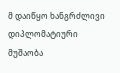მ დაიწყო ხანგრძლივი დიპლომატიური მუშაობა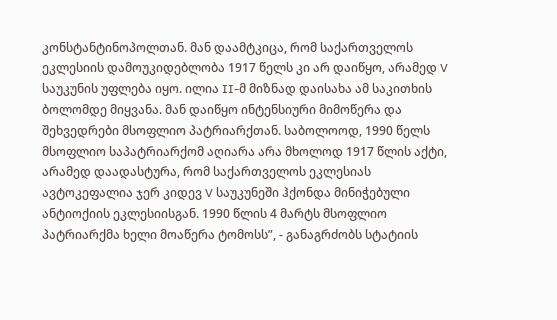კონსტანტინოპოლთან. მან დაამტკიცა, რომ საქართველოს ეკლესიის დამოუკიდებლობა 1917 წელს კი არ დაიწყო, არამედ V საუკუნის უფლება იყო. ილია II-მ მიზნად დაისახა ამ საკითხის ბოლომდე მიყვანა. მან დაიწყო ინტენსიური მიმოწერა და შეხვედრები მსოფლიო პატრიარქთან. საბოლოოდ, 1990 წელს მსოფლიო საპატრიარქომ აღიარა არა მხოლოდ 1917 წლის აქტი, არამედ დაადასტურა, რომ საქართველოს ეკლესიას ავტოკეფალია ჯერ კიდევ V საუკუნეში ჰქონდა მინიჭებული ანტიოქიის ეკლესიისგან. 1990 წლის 4 მარტს მსოფლიო პატრიარქმა ხელი მოაწერა ტომოსს”, - განაგრძობს სტატიის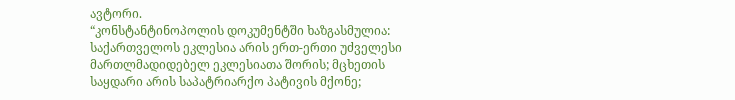ავტორი.
“კონსტანტინოპოლის დოკუმენტში ხაზგასმულია: საქართველოს ეკლესია არის ერთ-ერთი უძველესი მართლმადიდებელ ეკლესიათა შორის; მცხეთის საყდარი არის საპატრიარქო პატივის მქონე;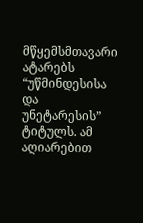მწყემსმთავარი ატარებს “უწმინდესისა და უნეტარესის” ტიტულს. ამ აღიარებით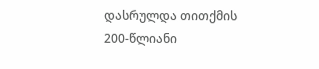დასრულდა თითქმის 200-წლიანი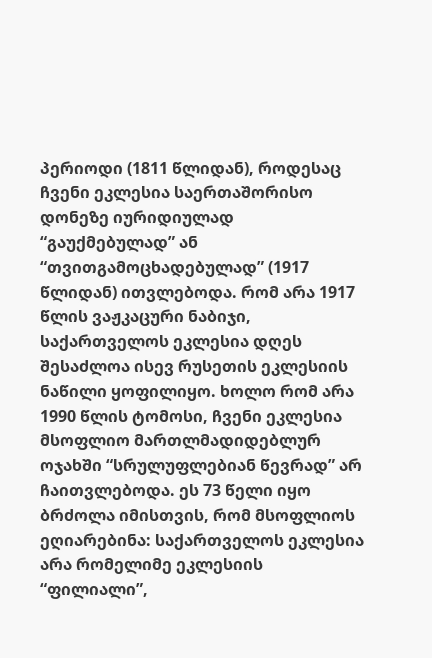პერიოდი (1811 წლიდან), როდესაც ჩვენი ეკლესია საერთაშორისო დონეზე იურიდიულად “გაუქმებულად” ან “თვითგამოცხადებულად” (1917 წლიდან) ითვლებოდა. რომ არა 1917 წლის ვაჟკაცური ნაბიჯი, საქართველოს ეკლესია დღეს შესაძლოა ისევ რუსეთის ეკლესიის ნაწილი ყოფილიყო. ხოლო რომ არა 1990 წლის ტომოსი, ჩვენი ეკლესია მსოფლიო მართლმადიდებლურ ოჯახში “სრულუფლებიან წევრად” არ ჩაითვლებოდა. ეს 73 წელი იყო ბრძოლა იმისთვის, რომ მსოფლიოს ეღიარებინა: საქართველოს ეკლესია არა რომელიმე ეკლესიის “ფილიალი”,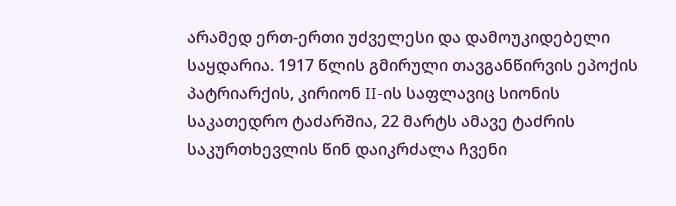არამედ ერთ-ერთი უძველესი და დამოუკიდებელი საყდარია. 1917 წლის გმირული თავგანწირვის ეპოქის პატრიარქის, კირიონ II-ის საფლავიც სიონის საკათედრო ტაძარშია, 22 მარტს ამავე ტაძრის საკურთხევლის წინ დაიკრძალა ჩვენი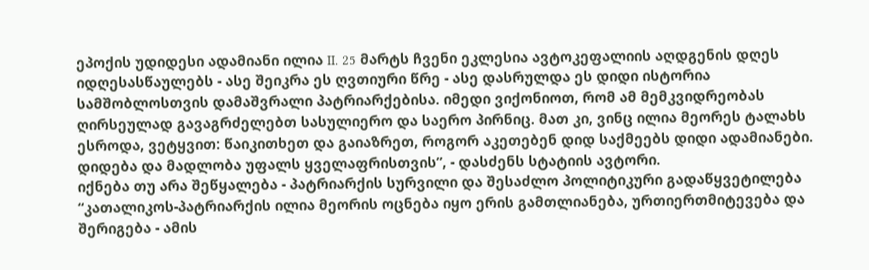ეპოქის უდიდესი ადამიანი ილია II. 25 მარტს ჩვენი ეკლესია ავტოკეფალიის აღდგენის დღეს იდღესასწაულებს - ასე შეიკრა ეს ღვთიური წრე - ასე დასრულდა ეს დიდი ისტორია სამშობლოსთვის დამაშვრალი პატრიარქებისა. იმედი ვიქონიოთ, რომ ამ მემკვიდრეობას ღირსეულად გავაგრძელებთ სასულიერო და საერო პირნიც. მათ კი, ვინც ილია მეორეს ტალახს ესროდა, ვეტყვით: წაიკითხეთ და გაიაზრეთ, როგორ აკეთებენ დიდ საქმეებს დიდი ადამიანები. დიდება და მადლობა უფალს ყველაფრისთვის”, - დასძენს სტატიის ავტორი.
იქნება თუ არა შეწყალება - პატრიარქის სურვილი და შესაძლო პოლიტიკური გადაწყვეტილება
“კათალიკოს-პატრიარქის ილია მეორის ოცნება იყო ერის გამთლიანება, ურთიერთმიტევება და შერიგება - ამის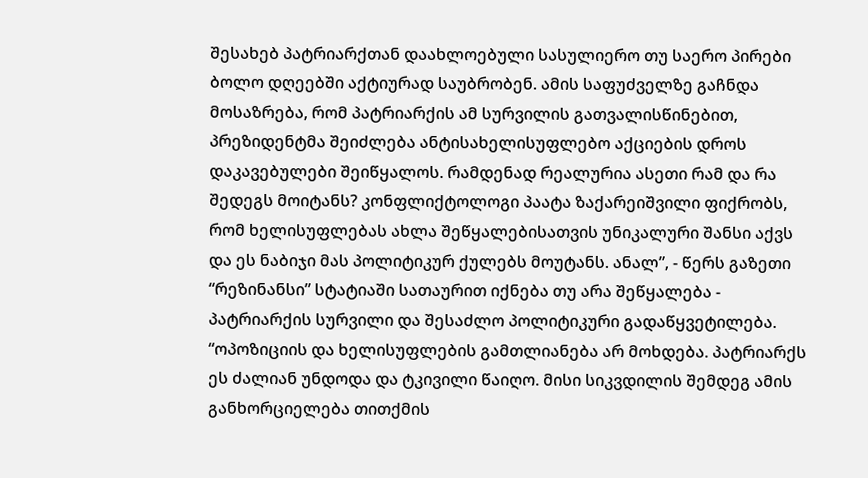შესახებ პატრიარქთან დაახლოებული სასულიერო თუ საერო პირები ბოლო დღეებში აქტიურად საუბრობენ. ამის საფუძველზე გაჩნდა მოსაზრება, რომ პატრიარქის ამ სურვილის გათვალისწინებით, პრეზიდენტმა შეიძლება ანტისახელისუფლებო აქციების დროს დაკავებულები შეიწყალოს. რამდენად რეალურია ასეთი რამ და რა შედეგს მოიტანს? კონფლიქტოლოგი პაატა ზაქარეიშვილი ფიქრობს, რომ ხელისუფლებას ახლა შეწყალებისათვის უნიკალური შანსი აქვს და ეს ნაბიჯი მას პოლიტიკურ ქულებს მოუტანს. ანალ”, - წერს გაზეთი “რეზინანსი” სტატიაში სათაურით იქნება თუ არა შეწყალება - პატრიარქის სურვილი და შესაძლო პოლიტიკური გადაწყვეტილება.
“ოპოზიციის და ხელისუფლების გამთლიანება არ მოხდება. პატრიარქს ეს ძალიან უნდოდა და ტკივილი წაიღო. მისი სიკვდილის შემდეგ ამის განხორციელება თითქმის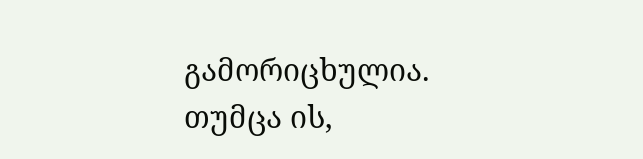გამორიცხულია. თუმცა ის,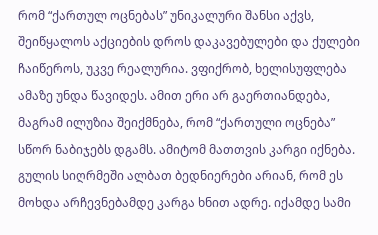რომ “ქართულ ოცნებას” უნიკალური შანსი აქვს, შეიწყალოს აქციების დროს დაკავებულები და ქულები ჩაიწეროს, უკვე რეალურია. ვფიქრობ, ხელისუფლება ამაზე უნდა წავიდეს. ამით ერი არ გაერთიანდება, მაგრამ ილუზია შეიქმნება, რომ “ქართული ოცნება” სწორ ნაბიჯებს დგამს. ამიტომ მათთვის კარგი იქნება. გულის სიღრმეში ალბათ ბედნიერები არიან, რომ ეს მოხდა არჩევნებამდე კარგა ხნით ადრე. იქამდე სამი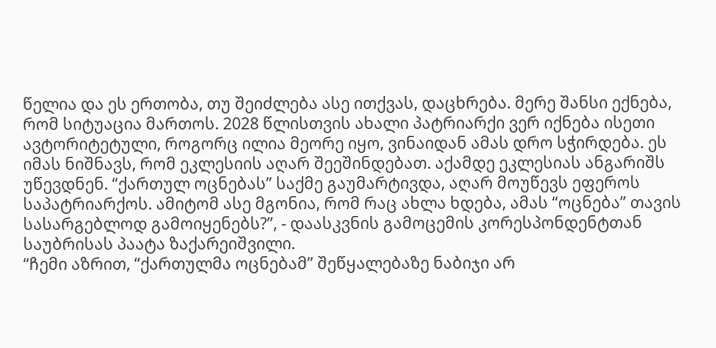წელია და ეს ერთობა, თუ შეიძლება ასე ითქვას, დაცხრება. მერე შანსი ექნება, რომ სიტუაცია მართოს. 2028 წლისთვის ახალი პატრიარქი ვერ იქნება ისეთი ავტორიტეტული, როგორც ილია მეორე იყო, ვინაიდან ამას დრო სჭირდება. ეს იმას ნიშნავს, რომ ეკლესიის აღარ შეეშინდებათ. აქამდე ეკლესიას ანგარიშს უწევდნენ. “ქართულ ოცნებას” საქმე გაუმარტივდა, აღარ მოუწევს ეფეროს საპატრიარქოს. ამიტომ ასე მგონია, რომ რაც ახლა ხდება, ამას “ოცნება” თავის სასარგებლოდ გამოიყენებს?”, - დაასკვნის გამოცემის კორესპონდენტთან საუბრისას პაატა ზაქარეიშვილი.
“ჩემი აზრით, “ქართულმა ოცნებამ” შეწყალებაზე ნაბიჯი არ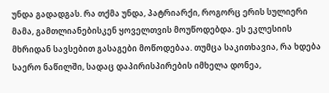უნდა გადადგას. რა თქმა უნდა, პატრიარქი, როგორც ერის სულიერი მამა, გამთლიანებისკენ ყოველთვის მოუწოდებდა. ეს ეკლესიის მხრიდან სავსებით გასაგები მოწოდებაა. თუმცა საკითხავია, რა ხდება საერო ნაწილში, სადაც დაპირისპირების იმხელა დონეა,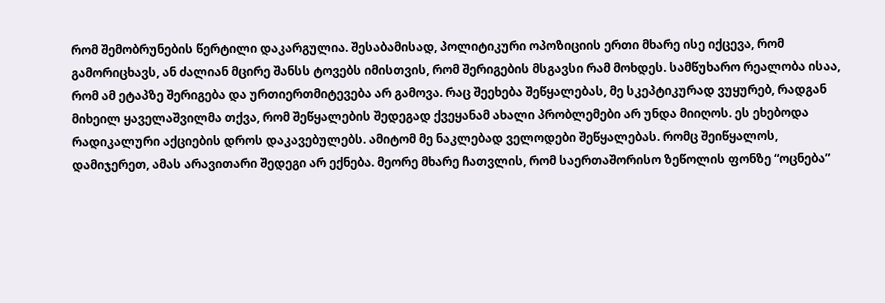რომ შემობრუნების წერტილი დაკარგულია. შესაბამისად, პოლიტიკური ოპოზიციის ერთი მხარე ისე იქცევა, რომ გამორიცხავს, ან ძალიან მცირე შანსს ტოვებს იმისთვის, რომ შერიგების მსგავსი რამ მოხდეს. სამწუხარო რეალობა ისაა, რომ ამ ეტაპზე შერიგება და ურთიერთმიტევება არ გამოვა. რაც შეეხება შეწყალებას, მე სკეპტიკურად ვუყურებ, რადგან მიხეილ ყაველაშვილმა თქვა, რომ შეწყალების შედეგად ქვეყანამ ახალი პრობლემები არ უნდა მიიღოს. ეს ეხებოდა რადიკალური აქციების დროს დაკავებულებს. ამიტომ მე ნაკლებად ველოდები შეწყალებას. რომც შეიწყალოს, დამიჯერეთ, ამას არავითარი შედეგი არ ექნება. მეორე მხარე ჩათვლის, რომ საერთაშორისო ზეწოლის ფონზე “ოცნება”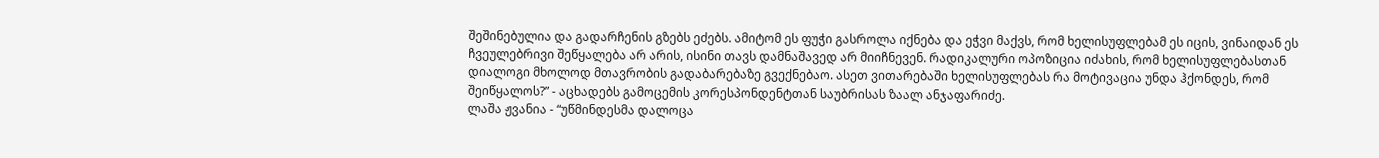შეშინებულია და გადარჩენის გზებს ეძებს. ამიტომ ეს ფუჭი გასროლა იქნება და ეჭვი მაქვს, რომ ხელისუფლებამ ეს იცის, ვინაიდან ეს ჩვეულებრივი შეწყალება არ არის, ისინი თავს დამნაშავედ არ მიიჩნევენ. რადიკალური ოპოზიცია იძახის, რომ ხელისუფლებასთან დიალოგი მხოლოდ მთავრობის გადაბარებაზე გვექნებაო. ასეთ ვითარებაში ხელისუფლებას რა მოტივაცია უნდა ჰქონდეს, რომ შეიწყალოს?” - აცხადებს გამოცემის კორესპონდენტთან საუბრისას ზაალ ანჯაფარიძე.
ლაშა ჟვანია - “უწმინდესმა დალოცა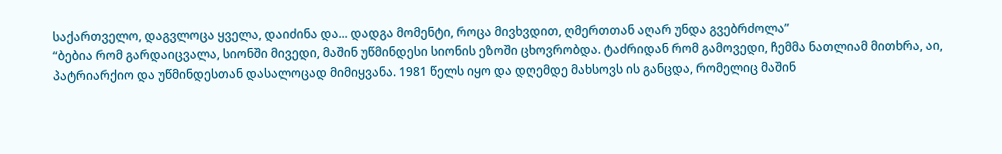საქართველო, დაგვლოცა ყველა, დაიძინა და... დადგა მომენტი, როცა მივხვდით, ღმერთთან აღარ უნდა გვებრძოლა”
“ბებია რომ გარდაიცვალა, სიონში მივედი, მაშინ უწმინდესი სიონის ეზოში ცხოვრობდა. ტაძრიდან რომ გამოვედი, ჩემმა ნათლიამ მითხრა, აი, პატრიარქიო და უწმინდესთან დასალოცად მიმიყვანა. 1981 წელს იყო და დღემდე მახსოვს ის განცდა, რომელიც მაშინ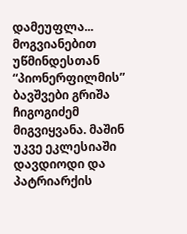დამეუფლა... მოგვიანებით უწმინდესთან “პიონერფილმის” ბავშვები გრიშა ჩიგოგიძემ მიგვიყვანა. მაშინ უკვე ეკლესიაში დავდიოდი და პატრიარქის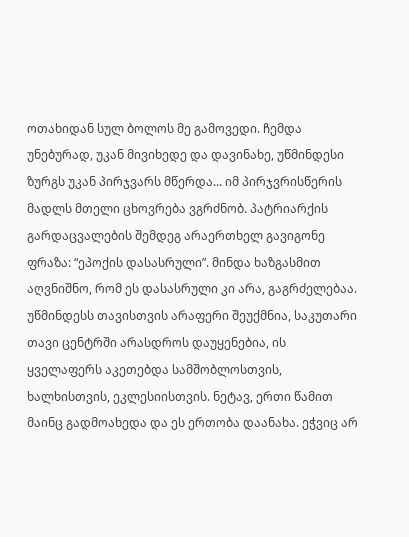ოთახიდან სულ ბოლოს მე გამოვედი. ჩემდა უნებურად, უკან მივიხედე და დავინახე, უწმინდესი ზურგს უკან პირჯვარს მწერდა... იმ პირჯვრისწერის მადლს მთელი ცხოვრება ვგრძნობ. პატრიარქის გარდაცვალების შემდეგ არაერთხელ გავიგონე ფრაზა: “ეპოქის დასასრული”. მინდა ხაზგასმით აღვნიშნო, რომ ეს დასასრული კი არა, გაგრძელებაა. უწმინდესს თავისთვის არაფერი შეუქმნია, საკუთარი თავი ცენტრში არასდროს დაუყენებია, ის ყველაფერს აკეთებდა სამშობლოსთვის, ხალხისთვის, ეკლესიისთვის. ნეტავ, ერთი წამით მაინც გადმოახედა და ეს ერთობა დაანახა. ეჭვიც არ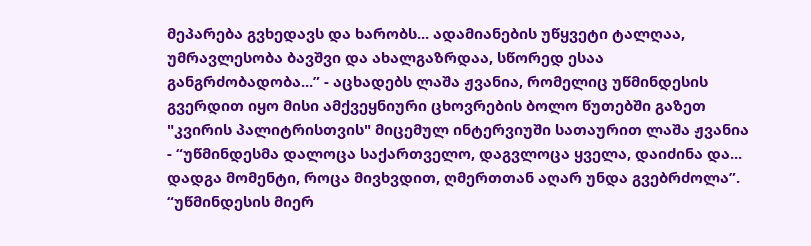მეპარება გვხედავს და ხარობს... ადამიანების უწყვეტი ტალღაა, უმრავლესობა ბავშვი და ახალგაზრდაა, სწორედ ესაა განგრძობადობა...” - აცხადებს ლაშა ჟვანია, რომელიც უწმინდესის გვერდით იყო მისი ამქვეყნიური ცხოვრების ბოლო წუთებში გაზეთ "კვირის პალიტრისთვის" მიცემულ ინტერვიუში სათაურით ლაშა ჟვანია - “უწმინდესმა დალოცა საქართველო, დაგვლოცა ყველა, დაიძინა და... დადგა მომენტი, როცა მივხვდით, ღმერთთან აღარ უნდა გვებრძოლა”.
“უწმინდესის მიერ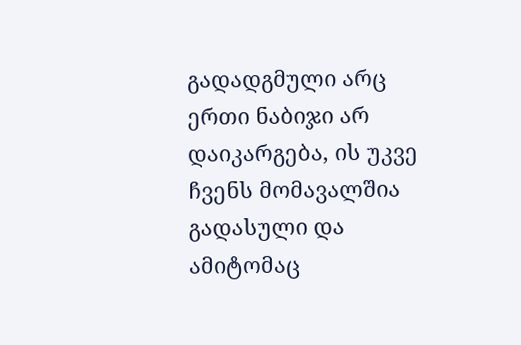გადადგმული არც ერთი ნაბიჯი არ დაიკარგება, ის უკვე ჩვენს მომავალშია გადასული და ამიტომაც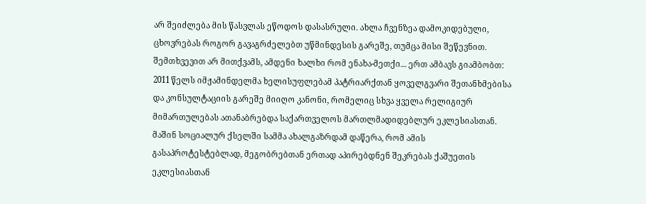არ შეიძლება მის წასვლას ეწოდოს დასასრული. ახლა ჩვენზეა დამოკიდებული, ცხოვრებას როგორ გავაგრძელებთ უწმინდესის გარეშე, თუმცა მისი შეწევნით. შემთხვევით არ მითქვამს, ამდენი ხალხი რომ ენახა-მეთქი... ერთ ამბავს გიამბობთ: 2011 წელს იმჟამინდელმა ხელისუფლებამ პატრიარქთან ყოველგვარი შეთანხმებისა და კონსულტაციის გარეშე მიიღო კანონი, რომელიც სხვა ყველა რელიგიურ მიმართულებას ათანაბრებდა საქართველოს მართლმადიდებლურ ეკლესიასთან. მაშინ სოციალურ ქსელში სამმა ახალგაზრდამ დაწერა, რომ ამის გასაპროტესტებლად, მეგობრებთან ერთად აპირებდნენ შეკრებას ქაშუეთის ეკლესიასთან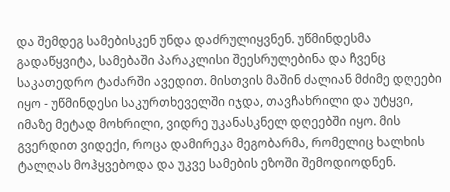და შემდეგ სამებისკენ უნდა დაძრულიყვნენ. უწმინდესმა გადაწყვიტა, სამებაში პარაკლისი შეესრულებინა და ჩვენც საკათედრო ტაძარში ავედით. მისთვის მაშინ ძალიან მძიმე დღეები იყო - უწმინდესი საკურთხეველში იჯდა, თავჩახრილი და უტყვი, იმაზე მეტად მოხრილი, ვიდრე უკანასკნელ დღეებში იყო. მის გვერდით ვიდექი, როცა დამირეკა მეგობარმა, რომელიც ხალხის ტალღას მოჰყვებოდა და უკვე სამების ეზოში შემოდიოდნენ.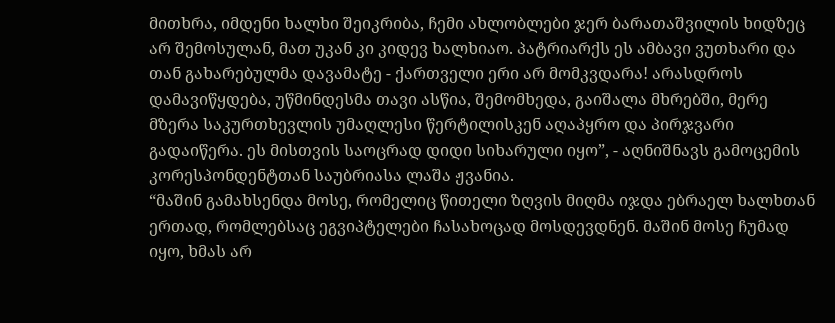მითხრა, იმდენი ხალხი შეიკრიბა, ჩემი ახლობლები ჯერ ბარათაშვილის ხიდზეც არ შემოსულან, მათ უკან კი კიდევ ხალხიაო. პატრიარქს ეს ამბავი ვუთხარი და თან გახარებულმა დავამატე - ქართველი ერი არ მომკვდარა! არასდროს დამავიწყდება, უწმინდესმა თავი ასწია, შემომხედა, გაიშალა მხრებში, მერე მზერა საკურთხევლის უმაღლესი წერტილისკენ აღაპყრო და პირჯვარი გადაიწერა. ეს მისთვის საოცრად დიდი სიხარული იყო”, - აღნიშნავს გამოცემის კორესპონდენტთან საუბრიასა ლაშა ჟვანია.
“მაშინ გამახსენდა მოსე, რომელიც წითელი ზღვის მიღმა იჯდა ებრაელ ხალხთან ერთად, რომლებსაც ეგვიპტელები ჩასახოცად მოსდევდნენ. მაშინ მოსე ჩუმად იყო, ხმას არ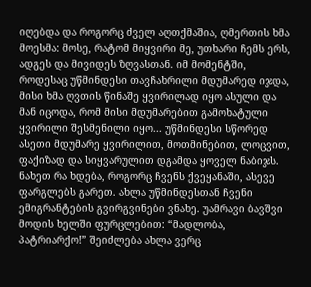იღებდა და როგორც ძველ აღთქმაშია, ღმერთის ხმა მოესმა: მოსე, რატომ მიყვირი მე, უთხარი ჩემს ერს, ადგეს და მივიდეს ზღვასთან. იმ მომენტში, როდესაც უწმინდესი თავჩახრილი მდუმარედ იჯდა, მისი ხმა ღვთის წინაშე ყვირილად იყო ასული და მან იცოდა, რომ მისი მდუმარებით გამოხატული ყვირილი შესმენილი იყო... უწმინდესი სწორედ ასეთი მდუმარე ყვირილით, მოთმინებით, ლოცვით, ფაქიზად და სიყვარულით დგამდა ყოველ ნაბიჯს. ნახეთ რა ხდება, როგორც ჩვენს ქვეყანაში, ასევე ფარგლებს გარეთ. ახლა უწმინდესთან ჩვენი ემიგრანტების გვირგვინები ვნახე. უამრავი ბავშვი მოდის ხელში ფურცლებით: “მადლობა, პატრიარქო!” შეიძლება ახლა ვერც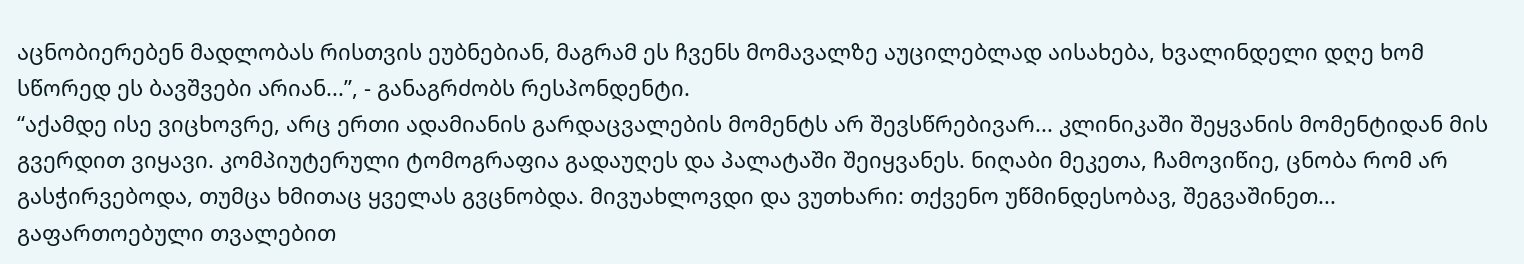აცნობიერებენ მადლობას რისთვის ეუბნებიან, მაგრამ ეს ჩვენს მომავალზე აუცილებლად აისახება, ხვალინდელი დღე ხომ სწორედ ეს ბავშვები არიან...”, - განაგრძობს რესპონდენტი.
“აქამდე ისე ვიცხოვრე, არც ერთი ადამიანის გარდაცვალების მომენტს არ შევსწრებივარ... კლინიკაში შეყვანის მომენტიდან მის გვერდით ვიყავი. კომპიუტერული ტომოგრაფია გადაუღეს და პალატაში შეიყვანეს. ნიღაბი მეკეთა, ჩამოვიწიე, ცნობა რომ არ გასჭირვებოდა, თუმცა ხმითაც ყველას გვცნობდა. მივუახლოვდი და ვუთხარი: თქვენო უწმინდესობავ, შეგვაშინეთ... გაფართოებული თვალებით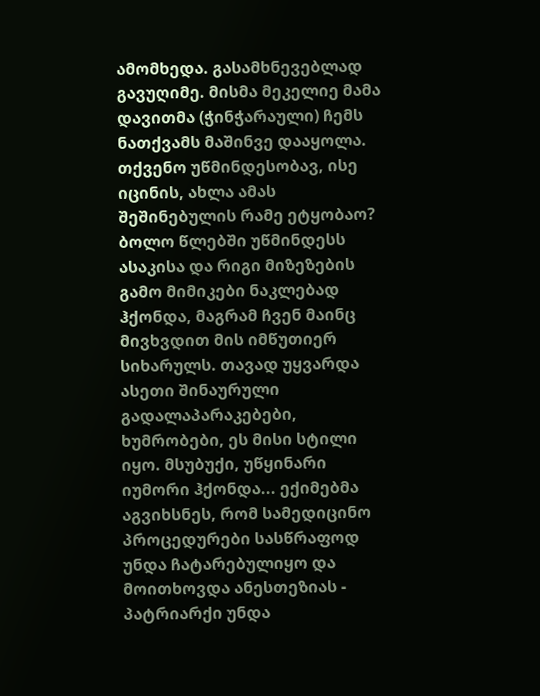ამომხედა. გასამხნევებლად გავუღიმე. მისმა მეკელიე მამა დავითმა (ჭინჭარაული) ჩემს ნათქვამს მაშინვე დააყოლა. თქვენო უწმინდესობავ, ისე იცინის, ახლა ამას შეშინებულის რამე ეტყობაო? ბოლო წლებში უწმინდესს ასაკისა და რიგი მიზეზების გამო მიმიკები ნაკლებად ჰქონდა, მაგრამ ჩვენ მაინც მივხვდით მის იმწუთიერ სიხარულს. თავად უყვარდა ასეთი შინაურული გადალაპარაკებები, ხუმრობები, ეს მისი სტილი იყო. მსუბუქი, უწყინარი იუმორი ჰქონდა... ექიმებმა აგვიხსნეს, რომ სამედიცინო პროცედურები სასწრაფოდ უნდა ჩატარებულიყო და მოითხოვდა ანესთეზიას - პატრიარქი უნდა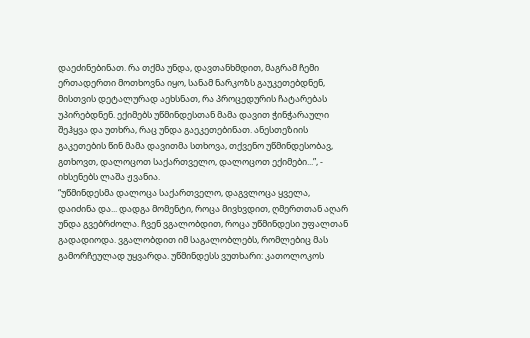დაეძინებინათ. რა თქმა უნდა, დავთანხმდით, მაგრამ ჩემი ერთადერთი მოთხოვნა იყო, სანამ ნარკოზს გაუკეთებდნენ, მისთვის დეტალურად აეხსნათ, რა პროცედურის ჩატარებას უპირებდნენ. ექიმებს უწმინდესთან მამა დავით ჭინჭარაული შეჰყვა და უთხრა, რაც უნდა გაეკეთებინათ. ანესთეზიის გაკეთების წინ მამა დავითმა სთხოვა, თქვენო უწმინდესობავ, გთხოვთ, დალოცოთ საქართველო, დალოცოთ ექიმები...”, - იხსენებს ლაშა ჟვანია.
“უწმინდესმა დალოცა საქართველო, დაგვლოცა ყველა, დაიძინა და... დადგა მომენტი, როცა მივხვდით, ღმერთთან აღარ უნდა გვებრძოლა. ჩვენ ვგალობდით, როცა უწმინდესი უფალთან გადადიოდა. ვგალობდით იმ საგალობლებს, რომლებიც მას გამორჩეულად უყვარდა. უწმინდესს ვუთხარი: კათოლოკოს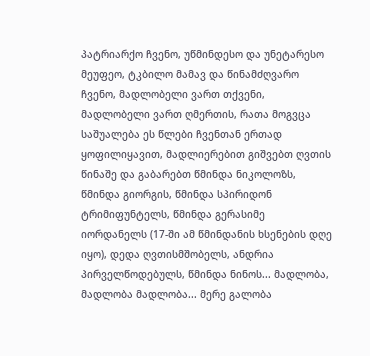პატრიარქო ჩვენო, უწმინდესო და უნეტარესო მეუფეო, ტკბილო მამავ და წინამძღვარო ჩვენო, მადლობელი ვართ თქვენი, მადლობელი ვართ ღმერთის, რათა მოგვცა საშუალება ეს წლები ჩვენთან ერთად ყოფილიყავით, მადლიერებით გიშვებთ ღვთის წინაშე და გაბარებთ წმინდა ნიკოლოზს, წმინდა გიორგის, წმინდა სპირიდონ ტრიმიფუნტელს, წმინდა გერასიმე იორდანელს (17-ში ამ წმინდანის ხსენების დღე იყო), დედა ღვთისმშობელს, ანდრია პირველწოდებულს, წმინდა ნინოს... მადლობა, მადლობა მადლობა... მერე გალობა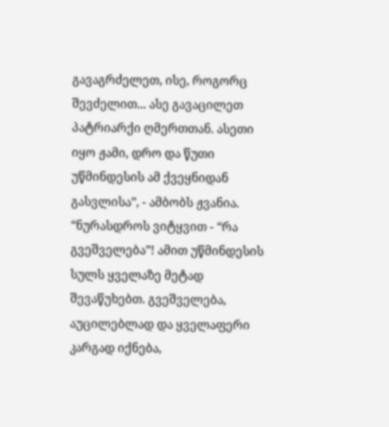გავაგრძელეთ, ისე, როგორც შევძელით... ასე გავაცილეთ პატრიარქი ღმერთთან. ასეთი იყო ჟამი, დრო და წუთი უწმინდესის ამ ქვეყნიდან გასვლისა”, - ამბობს ჟვანია.
“ნურასდროს ვიტყვით - “რა გვეშველება”! ამით უწმინდესის სულს ყველაზე მეტად შევაწუხებთ. გვეშველება, აუცილებლად და ყველაფერი კარგად იქნება,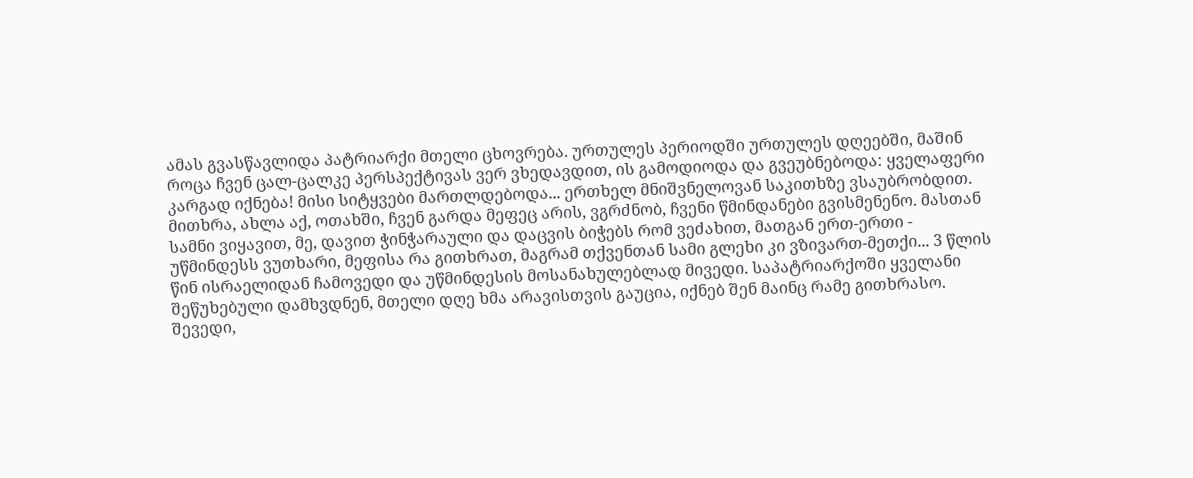ამას გვასწავლიდა პატრიარქი მთელი ცხოვრება. ურთულეს პერიოდში ურთულეს დღეებში, მაშინ როცა ჩვენ ცალ-ცალკე პერსპექტივას ვერ ვხედავდით, ის გამოდიოდა და გვეუბნებოდა: ყველაფერი კარგად იქნება! მისი სიტყვები მართლდებოდა... ერთხელ მნიშვნელოვან საკითხზე ვსაუბრობდით. მითხრა, ახლა აქ, ოთახში, ჩვენ გარდა მეფეც არის, ვგრძნობ, ჩვენი წმინდანები გვისმენენო. მასთან სამნი ვიყავით, მე, დავით ჭინჭარაული და დაცვის ბიჭებს რომ ვეძახით, მათგან ერთ-ერთი - უწმინდესს ვუთხარი, მეფისა რა გითხრათ, მაგრამ თქვენთან სამი გლეხი კი ვზივართ-მეთქი... 3 წლის წინ ისრაელიდან ჩამოვედი და უწმინდესის მოსანახულებლად მივედი. საპატრიარქოში ყველანი შეწუხებული დამხვდნენ, მთელი დღე ხმა არავისთვის გაუცია, იქნებ შენ მაინც რამე გითხრასო. შევედი,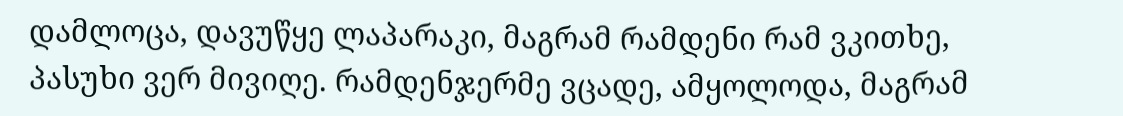დამლოცა, დავუწყე ლაპარაკი, მაგრამ რამდენი რამ ვკითხე, პასუხი ვერ მივიღე. რამდენჯერმე ვცადე, ამყოლოდა, მაგრამ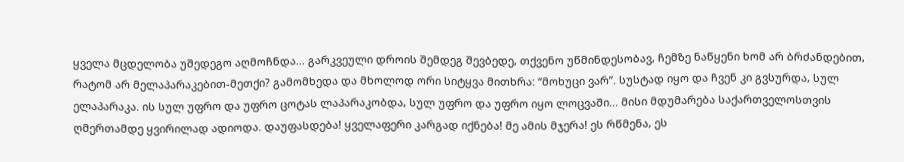ყველა მცდელობა უშედეგო აღმოჩნდა... გარკვეული დროის შემდეგ შევბედე, თქვენო უწმინდესობავ, ჩემზე ნაწყენი ხომ არ ბრძანდებით, რატომ არ მელაპარაკებით-მეთქი? გამომხედა და მხოლოდ ორი სიტყვა მითხრა: “მოხუცი ვარ”. სუსტად იყო და ჩვენ კი გვსურდა, სულ ელაპარაკა. ის სულ უფრო და უფრო ცოტას ლაპარაკობდა, სულ უფრო და უფრო იყო ლოცვაში... მისი მდუმარება საქართველოსთვის ღმერთამდე ყვირილად ადიოდა. დაუფასდება! ყველაფერი კარგად იქნება! მე ამის მჯერა! ეს რწმენა, ეს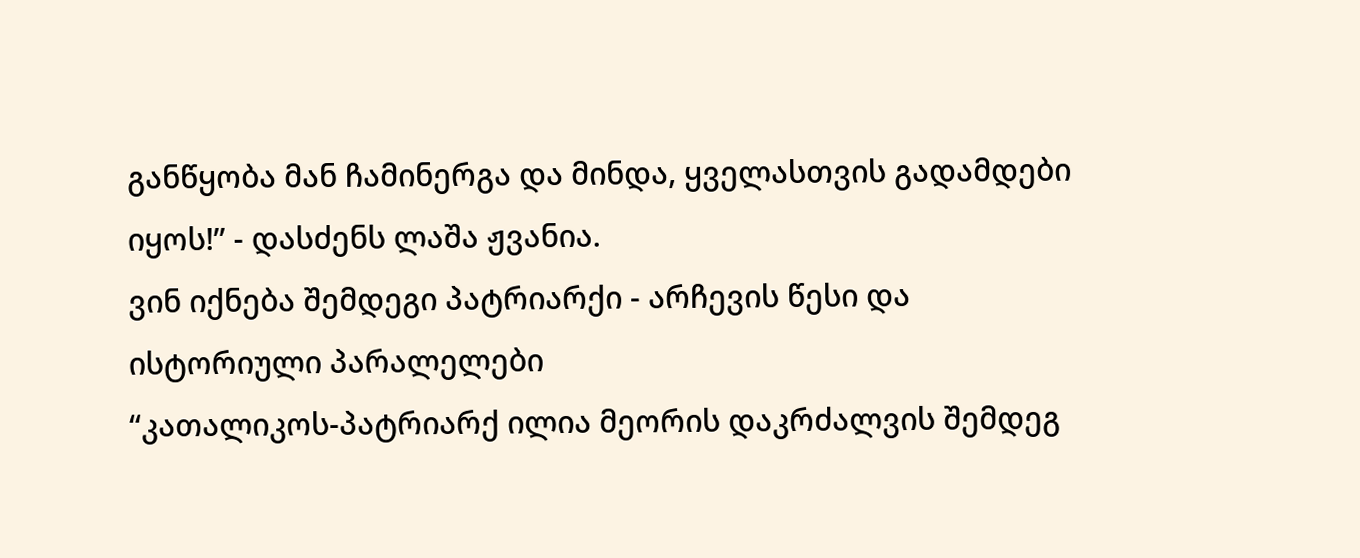განწყობა მან ჩამინერგა და მინდა, ყველასთვის გადამდები იყოს!” - დასძენს ლაშა ჟვანია.
ვინ იქნება შემდეგი პატრიარქი - არჩევის წესი და ისტორიული პარალელები
“კათალიკოს-პატრიარქ ილია მეორის დაკრძალვის შემდეგ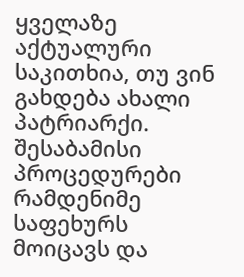ყველაზე აქტუალური საკითხია, თუ ვინ გახდება ახალი პატრიარქი. შესაბამისი პროცედურები რამდენიმე საფეხურს მოიცავს და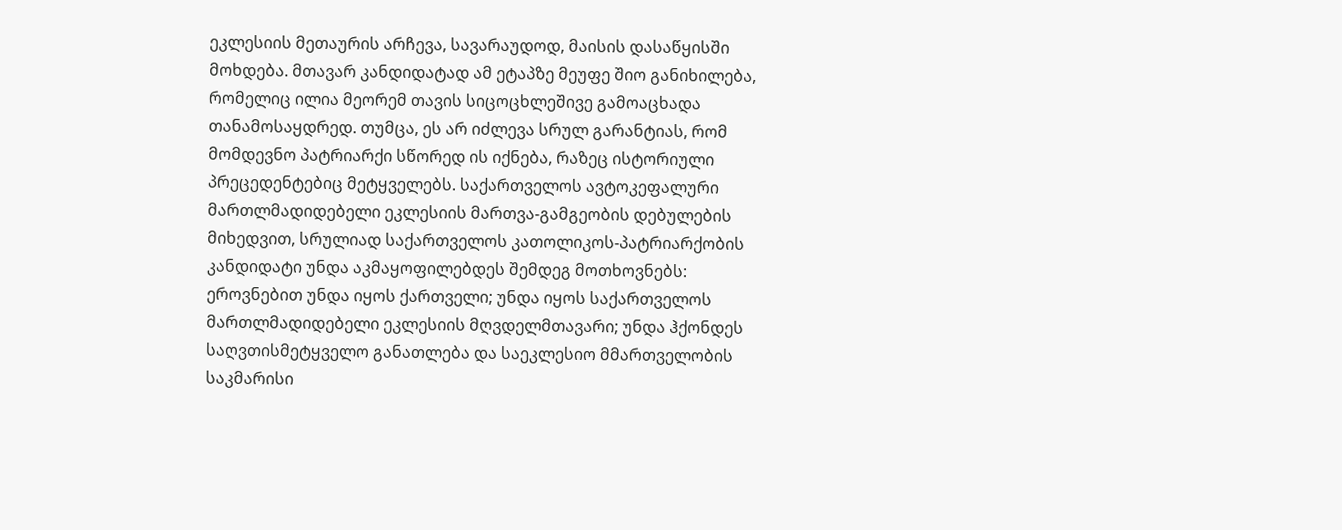ეკლესიის მეთაურის არჩევა, სავარაუდოდ, მაისის დასაწყისში მოხდება. მთავარ კანდიდატად ამ ეტაპზე მეუფე შიო განიხილება, რომელიც ილია მეორემ თავის სიცოცხლეშივე გამოაცხადა თანამოსაყდრედ. თუმცა, ეს არ იძლევა სრულ გარანტიას, რომ მომდევნო პატრიარქი სწორედ ის იქნება, რაზეც ისტორიული პრეცედენტებიც მეტყველებს. საქართველოს ავტოკეფალური მართლმადიდებელი ეკლესიის მართვა-გამგეობის დებულების მიხედვით, სრულიად საქართველოს კათოლიკოს-პატრიარქობის კანდიდატი უნდა აკმაყოფილებდეს შემდეგ მოთხოვნებს: ეროვნებით უნდა იყოს ქართველი; უნდა იყოს საქართველოს მართლმადიდებელი ეკლესიის მღვდელმთავარი; უნდა ჰქონდეს საღვთისმეტყველო განათლება და საეკლესიო მმართველობის საკმარისი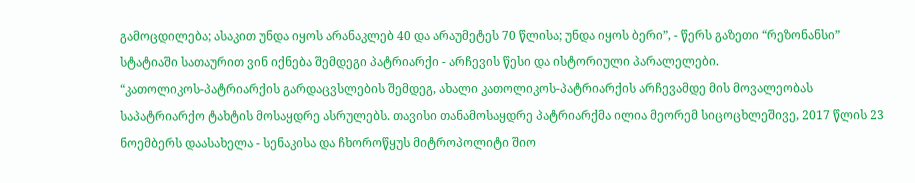გამოცდილება; ასაკით უნდა იყოს არანაკლებ 40 და არაუმეტეს 70 წლისა; უნდა იყოს ბერი”, - წერს გაზეთი “რეზონანსი” სტატიაში სათაურით ვინ იქნება შემდეგი პატრიარქი - არჩევის წესი და ისტორიული პარალელები.
“კათოლიკოს-პატრიარქის გარდაცვსლების შემდეგ, ახალი კათოლიკოს-პატრიარქის არჩევამდე მის მოვალეობას საპატრიარქო ტახტის მოსაყდრე ასრულებს. თავისი თანამოსაყდრე პატრიარქმა ილია მეორემ სიცოცხლეშივე, 2017 წლის 23 ნოემბერს დაასახელა - სენაკისა და ჩხოროწყუს მიტროპოლიტი შიო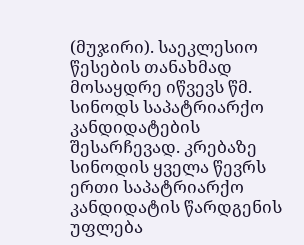(მუჯირი). საეკლესიო წესების თანახმად მოსაყდრე იწვევს წმ. სინოდს საპატრიარქო კანდიდატების შესარჩევად. კრებაზე სინოდის ყველა წევრს ერთი საპატრიარქო კანდიდატის წარდგენის უფლება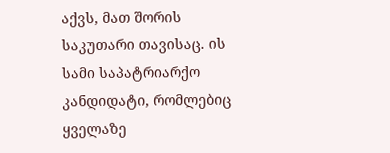აქვს, მათ შორის საკუთარი თავისაც. ის სამი საპატრიარქო კანდიდატი, რომლებიც ყველაზე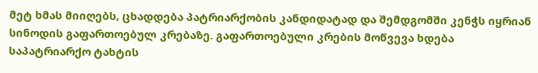მეტ ხმას მიიღებს, ცხადდება პატრიარქობის კანდიდატად და შემდგომში კენჭს იყრიან სინოდის გაფართოებულ კრებაზე. გაფართოებული კრების მოწვევა ხდება საპატრიარქო ტახტის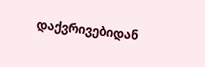დაქვრივებიდან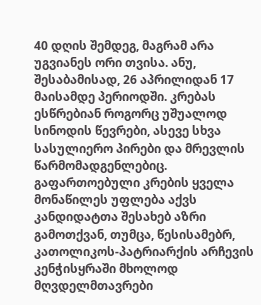40 დღის შემდეგ, მაგრამ არა უგვიანეს ორი თვისა. ანუ, შესაბამისად, 26 აპრილიდან 17 მაისამდე პერიოდში. კრებას ესწრებიან როგორც უშუალოდ სინოდის წევრები, ასევე სხვა სასულიერო პირები და მრევლის წარმომადგენლებიც. გაფართოებული კრების ყველა მონაწილეს უფლება აქვს კანდიდატთა შესახებ აზრი გამოთქვან, თუმცა, წესისამებრ, კათოლიკოს-პატრიარქის არჩევის კენჭისყრაში მხოლოდ მღვდელმთავრები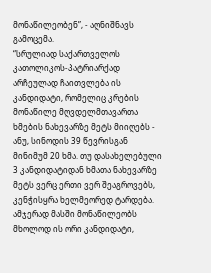მონაწილეობენ”, - აღნიშნავს გამოცემა.
“სრულიად საქართველოს კათოლიკოს-პატრიარქად არჩეულად ჩაითვლება ის კანდიდატი, რომელიც კრების მონაწილე მღვდელმთავართა ხმების ნახევარზე მეტს მიიღებს - ანუ, სინოდის 39 წევრისგან მინიმუმ 20 ხმა. თუ დასახელებული 3 კანდიდატიდან ხმათა ნახევარზე მეტს ვერც ერთი ვერ შეაგროვებს, კენჭისყრა ხელმეორედ ტარდება. ამჯერად მასში მონაწილეობს მხოლოდ ის ორი კანდიდატი,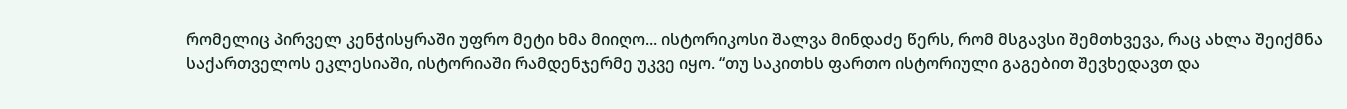რომელიც პირველ კენჭისყრაში უფრო მეტი ხმა მიიღო... ისტორიკოსი შალვა მინდაძე წერს, რომ მსგავსი შემთხვევა, რაც ახლა შეიქმნა საქართველოს ეკლესიაში, ისტორიაში რამდენჯერმე უკვე იყო. “თუ საკითხს ფართო ისტორიული გაგებით შევხედავთ და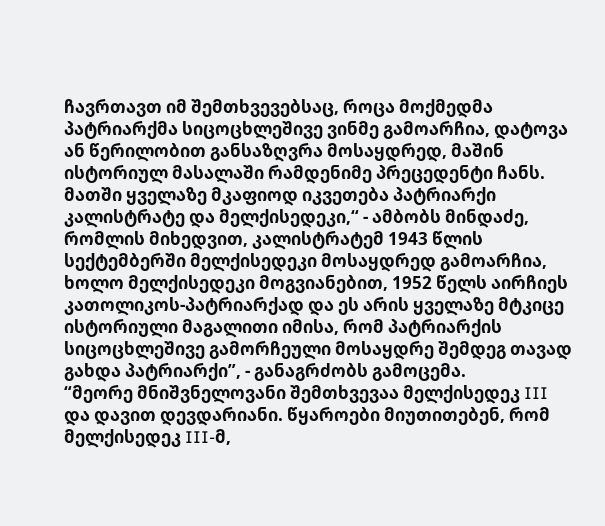ჩავრთავთ იმ შემთხვევებსაც, როცა მოქმედმა პატრიარქმა სიცოცხლეშივე ვინმე გამოარჩია, დატოვა ან წერილობით განსაზღვრა მოსაყდრედ, მაშინ ისტორიულ მასალაში რამდენიმე პრეცედენტი ჩანს. მათში ყველაზე მკაფიოდ იკვეთება პატრიარქი კალისტრატე და მელქისედეკი,“ - ამბობს მინდაძე, რომლის მიხედვით, კალისტრატემ 1943 წლის სექტემბერში მელქისედეკი მოსაყდრედ გამოარჩია, ხოლო მელქისედეკი მოგვიანებით, 1952 წელს აირჩიეს კათოლიკოს-პატრიარქად და ეს არის ყველაზე მტკიცე ისტორიული მაგალითი იმისა, რომ პატრიარქის სიცოცხლეშივე გამორჩეული მოსაყდრე შემდეგ თავად გახდა პატრიარქი”, - განაგრძობს გამოცემა.
“მეორე მნიშვნელოვანი შემთხვევაა მელქისედეკ III და დავით დევდარიანი. წყაროები მიუთითებენ, რომ მელქისედეკ III-მ,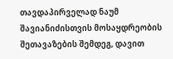თავდაპირველად ნაუმ შავიანიძისთვის მოსაყდრეობის შეთავაზების შემდეგ, დავით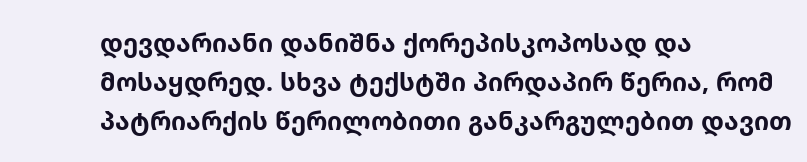დევდარიანი დანიშნა ქორეპისკოპოსად და მოსაყდრედ. სხვა ტექსტში პირდაპირ წერია, რომ პატრიარქის წერილობითი განკარგულებით დავით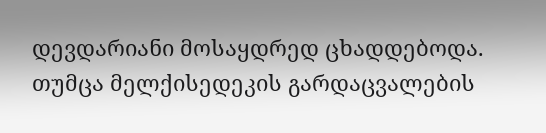დევდარიანი მოსაყდრედ ცხადდებოდა. თუმცა მელქისედეკის გარდაცვალების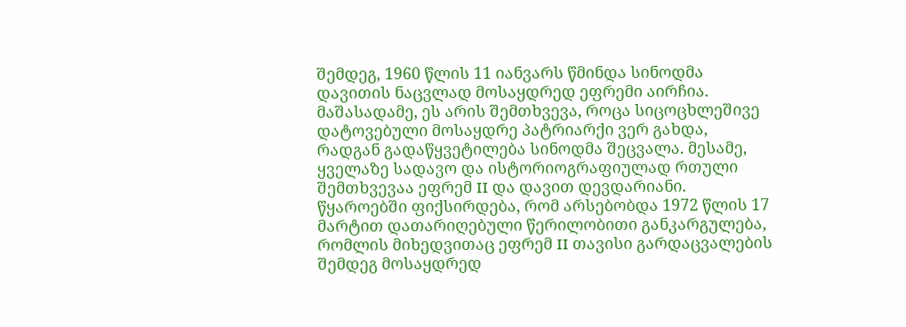შემდეგ, 1960 წლის 11 იანვარს წმინდა სინოდმა დავითის ნაცვლად მოსაყდრედ ეფრემი აირჩია. მაშასადამე, ეს არის შემთხვევა, როცა სიცოცხლეშივე დატოვებული მოსაყდრე პატრიარქი ვერ გახდა, რადგან გადაწყვეტილება სინოდმა შეცვალა. მესამე, ყველაზე სადავო და ისტორიოგრაფიულად რთული შემთხვევაა ეფრემ II და დავით დევდარიანი. წყაროებში ფიქსირდება, რომ არსებობდა 1972 წლის 17 მარტით დათარიღებული წერილობითი განკარგულება, რომლის მიხედვითაც ეფრემ II თავისი გარდაცვალების შემდეგ მოსაყდრედ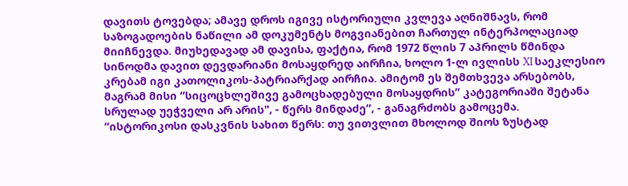დავითს ტოვებდა; ამავე დროს იგივე ისტორიული კვლევა აღნიშნავს, რომ საზოგადოების ნაწილი ამ დოკუმენტს მოგვიანებით ჩართულ ინტერპოლაციად მიიჩნევდა. მიუხედავად ამ დავისა, ფაქტია, რომ 1972 წლის 7 აპრილს წმინდა სინოდმა დავით დევდარიანი მოსაყდრედ აირჩია, ხოლო 1-ლ ივლისს XI საეკლესიო კრებამ იგი კათოლიკოს-პატრიარქად აირჩია. ამიტომ ეს შემთხვევა არსებობს, მაგრამ მისი “სიცოცხლეშივე გამოცხადებული მოსაყდრის” კატეგორიაში შეტანა სრულად უეჭველი არ არის", - წერს მინდაძე”, - განაგრძობს გამოცემა.
“ისტორიკოსი დასკვნის სახით წერს: თუ ვითვლით მხოლოდ შიოს ზუსტად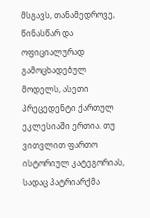მსგავს, თანამედროვე, წინასწარ და ოფიციალურად გამოცხადებულ მოდელს, ასეთი პრეცედენტი ქართულ ეკლესიაში ერთია. თუ ვითვლით ფართო ისტორიულ კატეგორიას, სადაც პატრიარქმა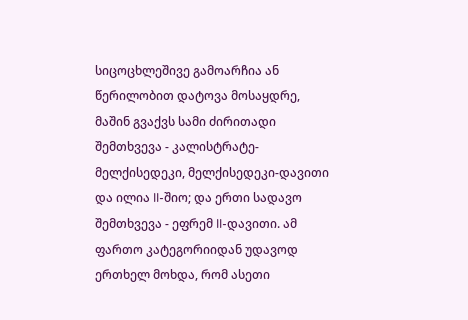სიცოცხლეშივე გამოარჩია ან წერილობით დატოვა მოსაყდრე, მაშინ გვაქვს სამი ძირითადი შემთხვევა - კალისტრატე-მელქისედეკი, მელქისედეკი-დავითი და ილია II-შიო; და ერთი სადავო შემთხვევა - ეფრემ II-დავითი. ამ ფართო კატეგორიიდან უდავოდ ერთხელ მოხდა, რომ ასეთი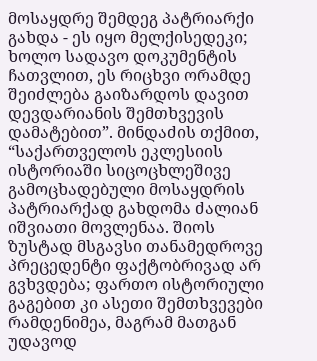მოსაყდრე შემდეგ პატრიარქი გახდა - ეს იყო მელქისედეკი; ხოლო სადავო დოკუმენტის ჩათვლით, ეს რიცხვი ორამდე შეიძლება გაიზარდოს დავით დევდარიანის შემთხვევის დამატებით”. მინდაძის თქმით, “საქართველოს ეკლესიის ისტორიაში სიცოცხლეშივე გამოცხადებული მოსაყდრის პატრიარქად გახდომა ძალიან იშვიათი მოვლენაა. შიოს ზუსტად მსგავსი თანამედროვე პრეცედენტი ფაქტობრივად არ გვხვდება; ფართო ისტორიული გაგებით კი ასეთი შემთხვევები რამდენიმეა, მაგრამ მათგან უდავოდ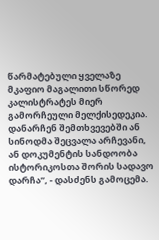წარმატებული ყველაზე მკაფიო მაგალითი სწორედ კალისტრატეს მიერ გამორჩეული მელქისედეკია. დანარჩენ შემთხვევებში ან სინოდმა შეცვალა არჩევანი, ან დოკუმენტის სანდოობა ისტორიკოსთა შორის სადავო დარჩა”, - დასძენს გამოცემა.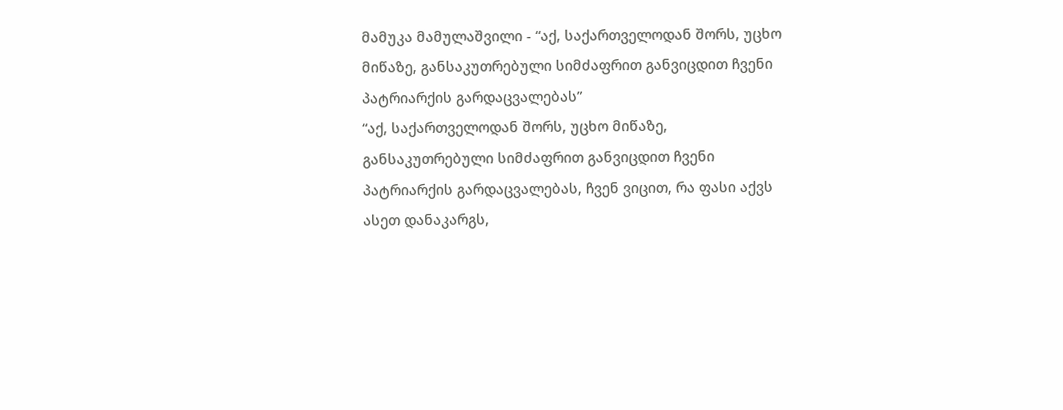მამუკა მამულაშვილი - “აქ, საქართველოდან შორს, უცხო მიწაზე, განსაკუთრებული სიმძაფრით განვიცდით ჩვენი პატრიარქის გარდაცვალებას”
“აქ, საქართველოდან შორს, უცხო მიწაზე, განსაკუთრებული სიმძაფრით განვიცდით ჩვენი პატრიარქის გარდაცვალებას, ჩვენ ვიცით, რა ფასი აქვს ასეთ დანაკარგს,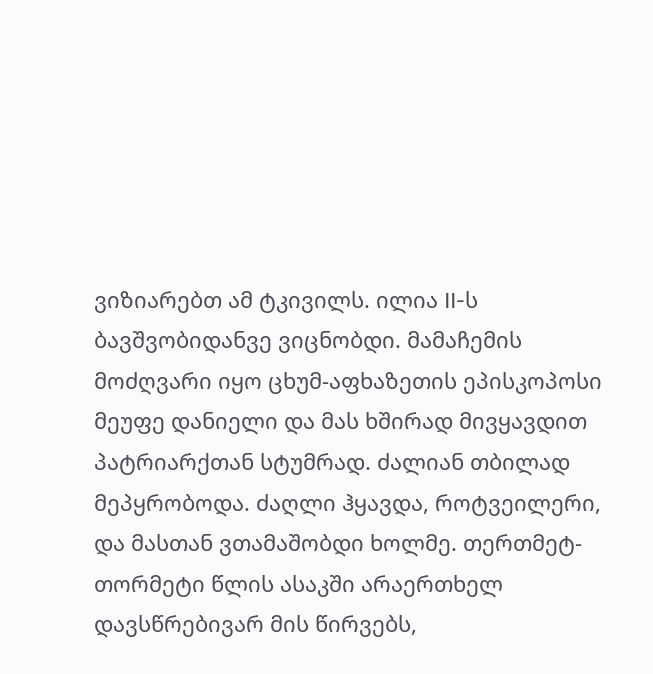ვიზიარებთ ამ ტკივილს. ილია II-ს ბავშვობიდანვე ვიცნობდი. მამაჩემის მოძღვარი იყო ცხუმ-აფხაზეთის ეპისკოპოსი მეუფე დანიელი და მას ხშირად მივყავდით პატრიარქთან სტუმრად. ძალიან თბილად მეპყრობოდა. ძაღლი ჰყავდა, როტვეილერი, და მასთან ვთამაშობდი ხოლმე. თერთმეტ-თორმეტი წლის ასაკში არაერთხელ დავსწრებივარ მის წირვებს,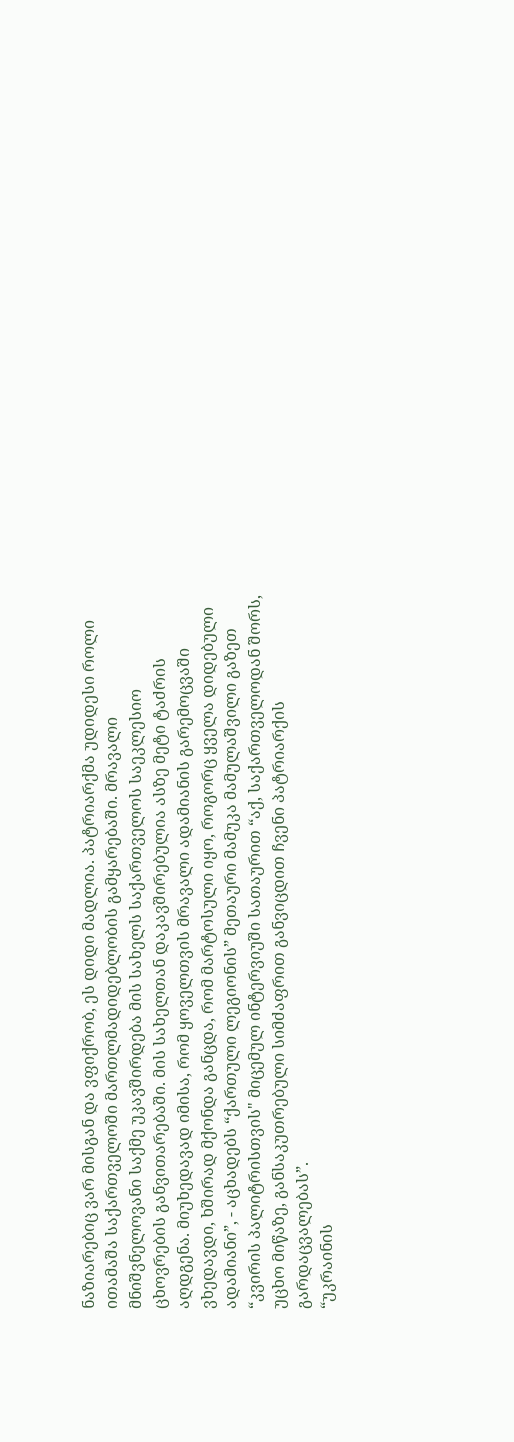ნაზიარებიც ვარ მისგან და ვფიქრობ, ეს დიდი მადლია. პატრიარქმა უდიდესი როლი ითამაშა საქართველოში მართლმადიდებლობის გამყარებაში. მრავალი მნიშვნელოვანი საქმე უკავშირდება მის სახელს საქართველოს საეკლესიო ცხოვრების განვითარებაში. მის სახელთან დაკავშირებულია ასზე მეტი ტაძრის აღდგენა. მიუხედავად იმისა, რომ ყოველთვის მრავალი ადამიანის გარემოცვაში ვხედავდი, ხშირად მქონდა განცდა, რომ მარტოსული იყო, როგორც ყველა დიდებული ადამიანი”, - აცხადებს “ქართული ლეგიონის” მეთაური მამუკა მამულაშვილი გაზეთ “კვირის პალიტრისთვის" მიცემულ ინტერვიუში სათაურით “აქ, საქართველოდან შორს, უცხო მიწაზე, განსაკუთრებული სიმძაფრით განვიცდით ჩვენი პატრიარქის გარდაცვალებას”.
“უკრაინის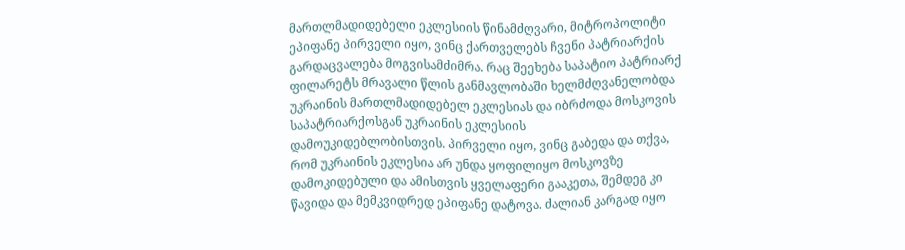მართლმადიდებელი ეკლესიის წინამძღვარი, მიტროპოლიტი ეპიფანე პირველი იყო, ვინც ქართველებს ჩვენი პატრიარქის გარდაცვალება მოგვისამძიმრა. რაც შეეხება საპატიო პატრიარქ ფილარეტს მრავალი წლის განმავლობაში ხელმძღვანელობდა უკრაინის მართლმადიდებელ ეკლესიას და იბრძოდა მოსკოვის საპატრიარქოსგან უკრაინის ეკლესიის დამოუკიდებლობისთვის. პირველი იყო, ვინც გაბედა და თქვა, რომ უკრაინის ეკლესია არ უნდა ყოფილიყო მოსკოვზე დამოკიდებული და ამისთვის ყველაფერი გააკეთა, შემდეგ კი წავიდა და მემკვიდრედ ეპიფანე დატოვა. ძალიან კარგად იყო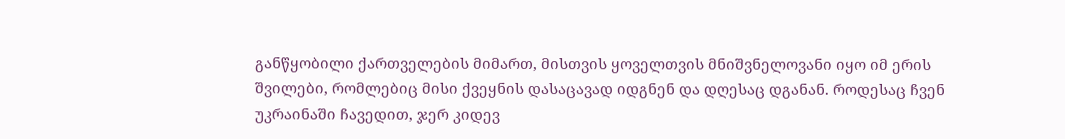განწყობილი ქართველების მიმართ, მისთვის ყოველთვის მნიშვნელოვანი იყო იმ ერის შვილები, რომლებიც მისი ქვეყნის დასაცავად იდგნენ და დღესაც დგანან. როდესაც ჩვენ უკრაინაში ჩავედით, ჯერ კიდევ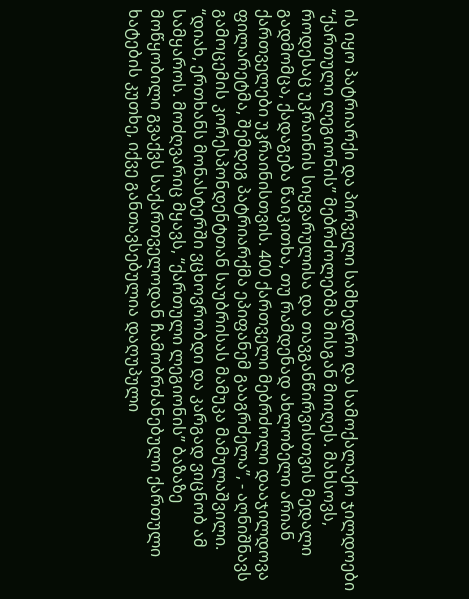ის იყო პატრიარქი და პირველი სამხედრო და სამოქალაქო ჯილდოები “ქართული ლეგიონის” მებრძოლებმა მისგან მიიღეს. მახსოვს, როდესაც უკრაინის სიყვარულისა და თავგანწირვისთვის მედალი გადმომცა, ქადაგება წაიკითხა, თუ რამდენად ახლობელი არიან ქართველები უკრაინისთვის. 400 ქართველი მებრძოლი დააჯილდოვა ფილარეტმა, შემდეგ პატრიარქმა ეპიფანემ გააგრძელა”, - აღნიშნავს გამოცემის კორესპონდენტთან საუბრისას მამუკა მამულაშვილი.
“დიახ, ერთხანს მონასტერში ვცხოვრობდი და კარგად ვიცნობ ამ სამყაროს. მოძღვარიც მყავს, “ქართული ლეგიონის” ბაზაზე მოწყობილი გვაქვს საქართველოდან ჩამობრძანებული ქართული ხატების კუთხე, იქვე განთავსებულია დაღუპული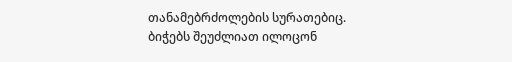თანამებრძოლების სურათებიც. ბიჭებს შეუძლიათ ილოცონ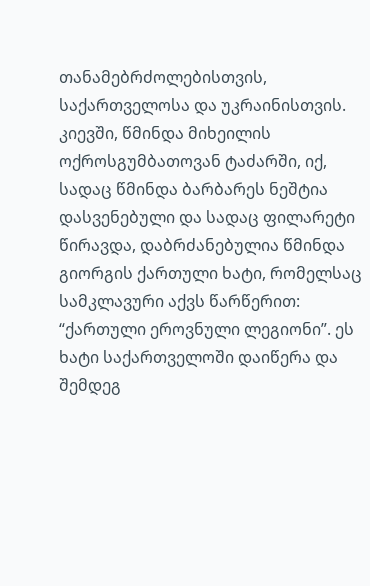თანამებრძოლებისთვის, საქართველოსა და უკრაინისთვის. კიევში, წმინდა მიხეილის ოქროსგუმბათოვან ტაძარში, იქ, სადაც წმინდა ბარბარეს ნეშტია დასვენებული და სადაც ფილარეტი წირავდა, დაბრძანებულია წმინდა გიორგის ქართული ხატი, რომელსაც სამკლავური აქვს წარწერით: “ქართული ეროვნული ლეგიონი”. ეს ხატი საქართველოში დაიწერა და შემდეგ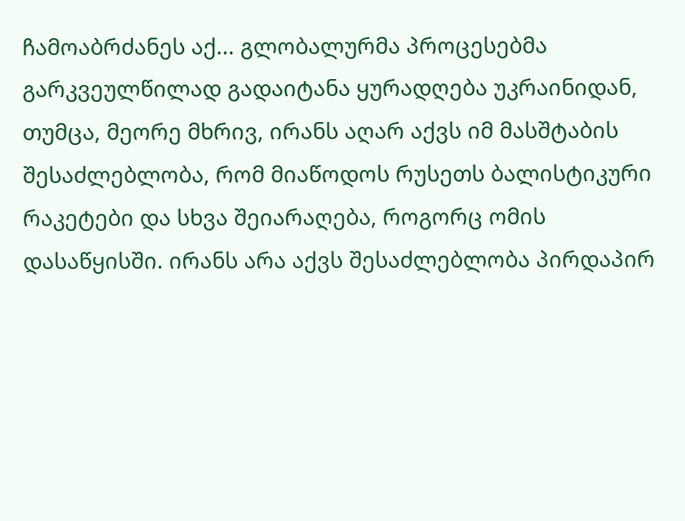ჩამოაბრძანეს აქ... გლობალურმა პროცესებმა გარკვეულწილად გადაიტანა ყურადღება უკრაინიდან, თუმცა, მეორე მხრივ, ირანს აღარ აქვს იმ მასშტაბის შესაძლებლობა, რომ მიაწოდოს რუსეთს ბალისტიკური რაკეტები და სხვა შეიარაღება, როგორც ომის დასაწყისში. ირანს არა აქვს შესაძლებლობა პირდაპირ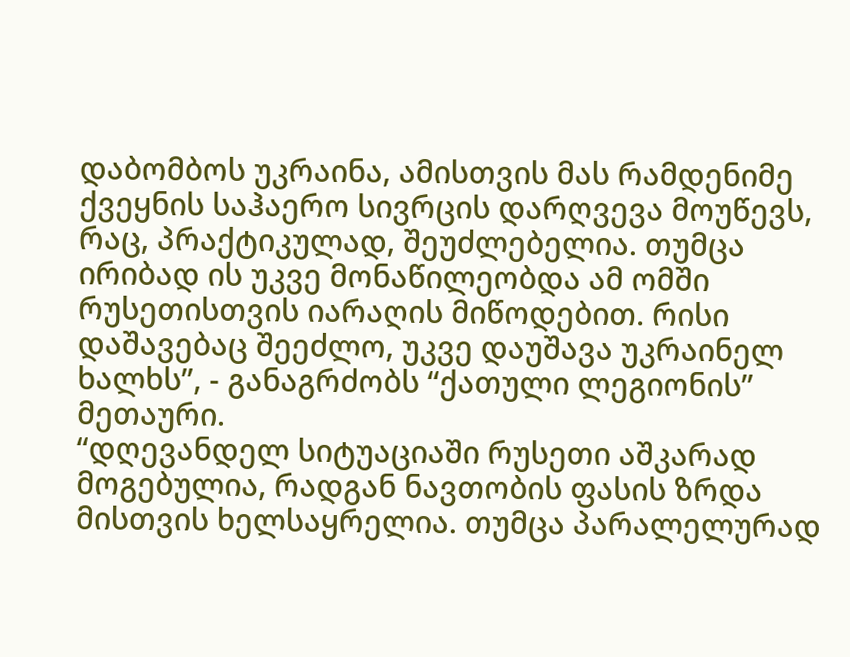დაბომბოს უკრაინა, ამისთვის მას რამდენიმე ქვეყნის საჰაერო სივრცის დარღვევა მოუწევს, რაც, პრაქტიკულად, შეუძლებელია. თუმცა ირიბად ის უკვე მონაწილეობდა ამ ომში რუსეთისთვის იარაღის მიწოდებით. რისი დაშავებაც შეეძლო, უკვე დაუშავა უკრაინელ ხალხს”, - განაგრძობს “ქათული ლეგიონის” მეთაური.
“დღევანდელ სიტუაციაში რუსეთი აშკარად მოგებულია, რადგან ნავთობის ფასის ზრდა მისთვის ხელსაყრელია. თუმცა პარალელურად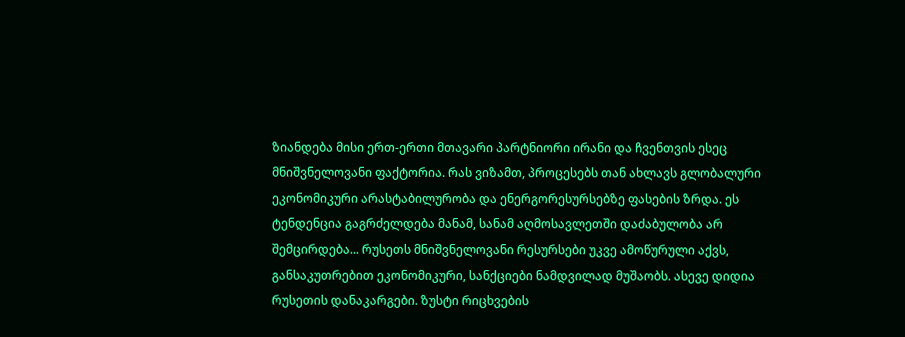ზიანდება მისი ერთ-ერთი მთავარი პარტნიორი ირანი და ჩვენთვის ესეც მნიშვნელოვანი ფაქტორია. რას ვიზამთ, პროცესებს თან ახლავს გლობალური ეკონომიკური არასტაბილურობა და ენერგორესურსებზე ფასების ზრდა. ეს ტენდენცია გაგრძელდება მანამ, სანამ აღმოსავლეთში დაძაბულობა არ შემცირდება... რუსეთს მნიშვნელოვანი რესურსები უკვე ამოწურული აქვს, განსაკუთრებით ეკონომიკური, სანქციები ნამდვილად მუშაობს. ასევე დიდია რუსეთის დანაკარგები. ზუსტი რიცხვების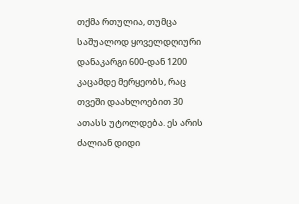თქმა რთულია, თუმცა საშუალოდ ყოველდღიური დანაკარგი 600-დან 1200 კაცამდე მერყეობს, რაც თვეში დაახლოებით 30 ათასს უტოლდება. ეს არის ძალიან დიდი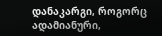დანაკარგი, როგორც ადამიანური,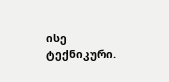ისე ტექნიკური.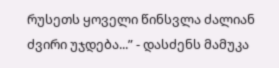რუსეთს ყოველი წინსვლა ძალიან ძვირი უჯდება...” - დასძენს მამუკა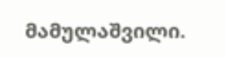მამულაშვილი.